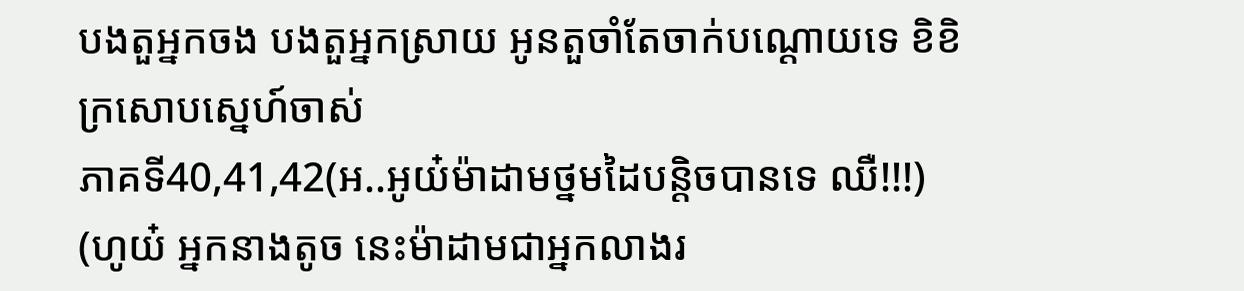បងតួអ្នកចង បងតួអ្នកស្រាយ អូនតួចាំតែចាក់បណ្ដោយទេ ខិខិ
ក្រសោបស្នេហ៍ចាស់
ភាគទី40,41,42(អ..អូយ៎ម៉ាដាមថ្នមដៃបន្តិចបានទេ ឈឺ!!!)
(ហូយ៎ អ្នកនាងតូច នេះម៉ាដាមជាអ្នកលាងរ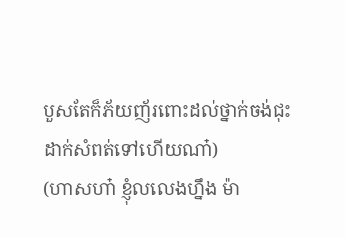បួសតែក៏ភ័យញ័រពោះដល់ថ្នាក់ចង់ជុះដាក់សំពត់ទៅហើយណា៎)
(ហាសហា៎ ខ្ញុំលលេងហ្នឹង ម៉ា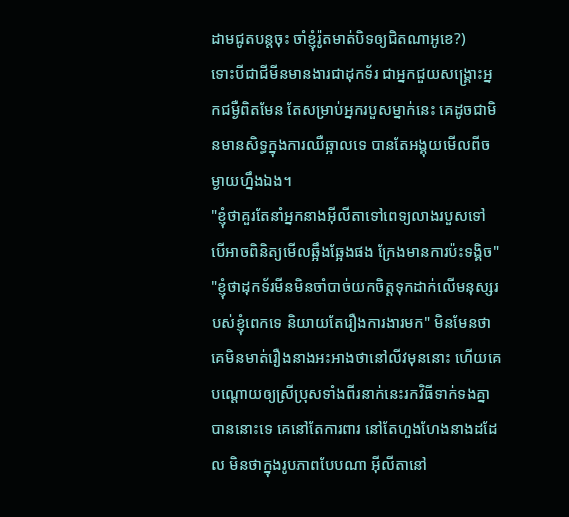ដាមជូតបន្តចុះ ចាំខ្ញុំរ៉ូតមាត់បិទឲ្យជិតណាអូខេ?)
ទោះបីជាជីមីនមានងារជាដុកទ័រ ជាអ្នកជួយសង្គ្រោះអ្នកជម្ងឺពិតមែន តែសម្រាប់អ្នករបួសម្នាក់នេះ គេដូចជាមិនមានសិទ្ធក្នុងការឈឺឆ្អាលទេ បានតែអង្គុយមើលពីចម្ងាយហ្នឹងឯង។
"ខ្ញុំថាគួរតែនាំអ្នកនាងអ៊ីលីតាទៅពេទ្យលាងរបួសទៅ បើអាចពិនិត្យមើលឆ្អឹងឆ្អែងផង ក្រែងមានការប៉ះទង្គិច"
"ខ្ញុំថាដុកទ័រមីនមិនចាំបាច់យកចិត្តទុកដាក់លើមនុស្សរបស់ខ្ញុំពេកទេ និយាយតែរឿងការងារមក" មិនមែនថាគេមិនមាត់រឿងនាងអះអាងថានៅលីវមុននោះ ហើយគេបណ្ដោយឲ្យស្រីប្រុសទាំងពីរនាក់នេះរកវិធីទាក់ទងគ្នាបាននោះទេ គេនៅតែការពារ នៅតែហួងហែងនាងដដែល មិនថាក្នុងរូបភាពបែបណា អ៊ីលីតានៅ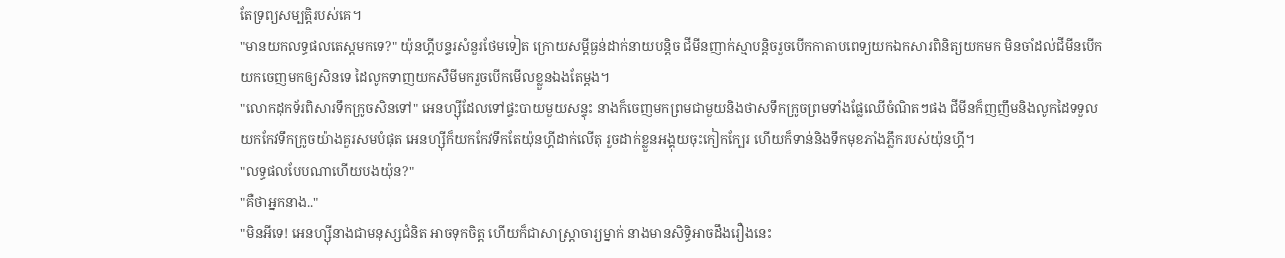តែទ្រព្យសម្បត្តិរបស់គេ។
"មានយកលទ្ធផលតេស្តមកទេ?" យ៉ុនហ្គីបន្ទរសំនួរថែមទៀត ក្រោយសម្ដីធ្ងន់ដាក់នាយបន្តិច ជីមីនញាក់ស្មាបន្តិចរួចបើកកាតាបពេទ្យយកឯកសារពិនិត្យយកមក មិនចាំដល់ជីមីនបើកយកចេញមកឲ្យសិនទេ ដៃលូកទាញយកសឺមីមករួចបើកមើលខ្លួនឯងតែម្ដង។
"លោកដុកទ័រពិសារទឹកក្រូចសិនទៅ" អេនហ្សុីដែលទៅផ្ទះបាយមួយសន្ទុះ នាងក៏ចេញមកព្រមជាមួយនិងថាសទឹកក្រូចព្រមទាំងផ្លែឈើចំណិតៗផង ជីមីនក៏ញញឹមនិងលូកដៃទទួលយកកែវទឹកក្រូចយ៉ាងគួរសមបំផុត អេនហ្សុីក៏យកកែវទឹកតែយ៉ុនហ្គីដាក់លើតុ រួចដាក់ខ្លួនអង្គុយចុះកៀកក្បែរ ហើយក៏ទាន់និងទឹកមុខភាំងភ្លឹករបស់យ៉ុនហ្គី។
"លទ្ធផលបែបណាហើយបងយ៉ុន?"
"គឺថាអ្នកនាង.."
"មិនអីទេ! អេនហ្សុីនាងជាមនុស្សជំនិត អាចទុកចិត្ត ហើយក៏ជាសាស្ត្រាចារ្យម្នាក់ នាងមានសិទ្ធិអាចដឹងរឿងនេះ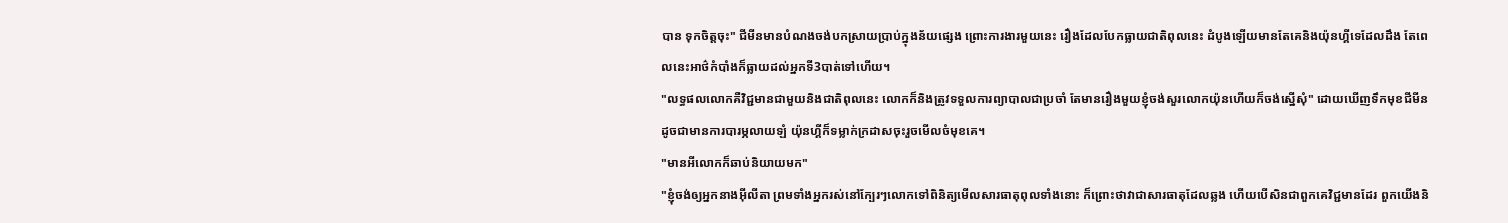បាន ទុកចិត្តចុះ" ជីមីនមានបំណងចង់បកស្រាយប្រាប់ក្នុងន័យផ្សេង ព្រោះការងារមួយនេះ រឿងដែលបែកធ្លាយជាតិពុលនេះ ដំបូងឡើយមានតែគេនិងយ៉ុនហ្គីទេដែលដឹង តែពេលនេះអាថ៌កំបាំងក៏ធ្លាយដល់អ្នកទី3បាត់ទៅហើយ។
"លទ្ធផលលោកគឺវិជ្ជមានជាមួយនិងជាតិពុលនេះ លោកក៏និងត្រូវទទួលការព្យាបាលជាប្រចាំ តែមានរឿងមួយខ្ញុំចង់សួរលោកយ៉ុនហើយក៏ចង់ស្នើសុំ" ដោយឃើញទឹកមុខជីមីនដូចជាមានការបារម្ភលាយឡំ យ៉ុនហ្គីក៏ទម្លាក់ក្រដាសចុះរួចមើលចំមុខគេ។
"មានអីលោកក៏ឆាប់និយាយមក"
"ខ្ញុំចង់ឲ្យអ្នកនាងអ៊ីលីតា ព្រមទាំងអ្នករស់នៅក្បែរៗលោកទៅពិនិត្យមើលសារធាតុពុលទាំងនោះ ក៏ព្រោះថាវាជាសារធាតុដែលឆ្លង ហើយបើសិនជាពួកគេវិជ្ជមានដែរ ពួកយើងនិ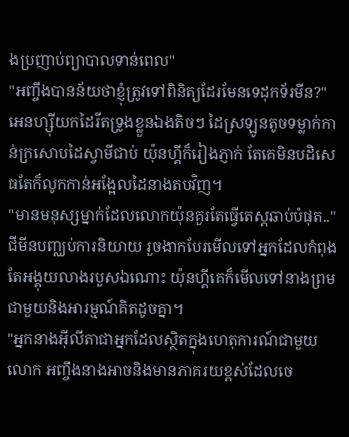ងប្រញាប់ព្យាបាលទាន់ពេល"
"អញ្ចឹងបានន័យថាខ្ញុំត្រូវទៅពិនិត្យដែរមែនទេដុកទ័រមីន?" អេនហ្សុីយកដៃរីតទ្រូងខ្លួនឯងតិចៗ ដៃស្រឡូនតូចទម្លាក់កាន់ក្រសោបដៃស្វាមីជាប់ យ៉ុនហ្គីក៏រៀងភ្ញាក់ តែគេមិនបដិសេធតែក៏លូកកាន់អង្អែលដៃនាងតបវិញ។
"មានមនុស្សម្នាក់ដែលលោកយ៉ុនគួរតែធ្វើតេស្តឆាប់បំផុត.." ជីមីនបញ្ឈប់ការនិយាយ រួចងាកបែរមើលទៅអ្នកដែលកំពុងតែអង្គុយលាងរបួសឯណោះ យ៉ុនហ្គីគេក៏មើលទៅនាងព្រមជាមួយនិងអារម្មណ៍គិតដូចគ្នា។
"អ្នកនាងអ៊ីលីតាជាអ្នកដែលស្ថិតក្នុងហេតុការណ៍ជាមួយលោក អញ្ចឹងនាងអាចនិងមានភាគរយខ្ពស់ដែលចេ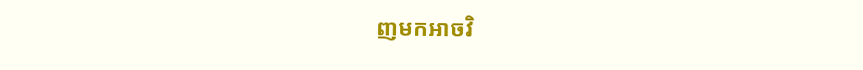ញមកអាចវិ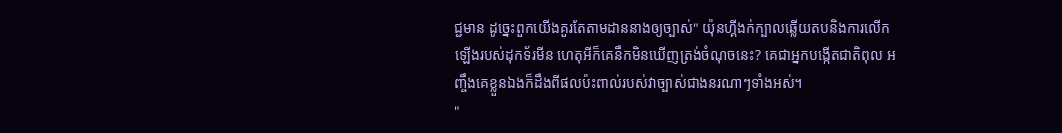ជ្ជមាន ដូច្នេះពួកយើងគួរតែតាមដាននាងឲ្យច្បាស់" យ៉ុនហ្គីងក់ក្បាលឆ្លើយតបនិងការលើកឡើងរបស់ដុកទ័រមីន ហេតុអីក៏គេនឹកមិនឃើញត្រង់ចំណុចនេះ? គេជាអ្នកបង្កើតជាតិពុល អញ្ចឹងគេខ្លួនឯងក៏ដឹងពីផលប៉ះពាល់របស់វាច្បាស់ជាងនរណាៗទាំងអស់។
"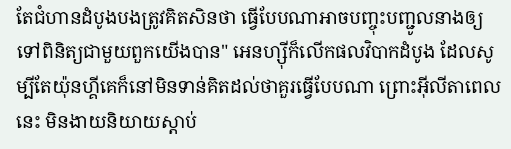តែជំហានដំបូងបងត្រូវគិតសិនថា ធ្វើបែបណាអាចបញ្ចុះបញ្ជូលនាងឲ្យទៅពិនិត្យជាមួយពួកយើងបាន" អេនហ្សុីក៏លើកផលវិបាកដំបូង ដែលសូម្បីតែយ៉ុនហ្គីគេក៏នៅមិនទាន់គិតដល់ថាគួរធ្វើបែបណា ព្រោះអ៊ីលីតាពេលនេះ មិនងាយនិយាយស្ដាប់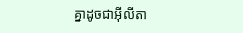គ្នាដូចជាអ៊ីលីតា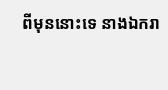ពីមុននោះទេ នាងឯករា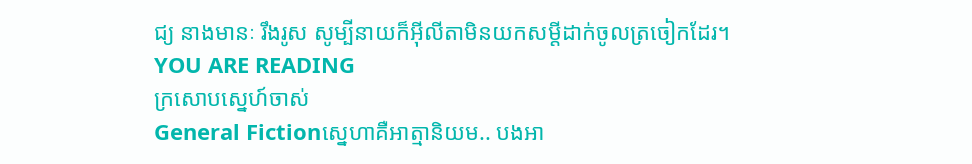ជ្យ នាងមានៈ រឹងរូស សូម្បីនាយក៏អ៊ីលីតាមិនយកសម្ដីដាក់ចូលត្រចៀកដែរ។
YOU ARE READING
ក្រសោបស្នេហ៍ចាស់
General Fictionស្នេហាគឺអាត្មានិយម.. បងអា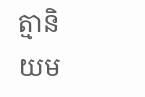ត្មានិយម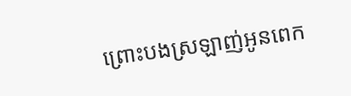ព្រោះបងស្រឡាញ់អូនពេក